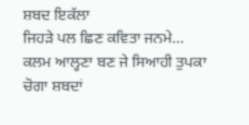ਸ਼ਬਦ ਇਕੱਲਾ
ਜਿਹੜੇ ਪਲ ਛਿਣ ਕਵਿਤਾ ਜਨਮੇ... ਕਲਮ ਆਲ੍ਹਣਾ ਬਣ ਜੇ ਸਿਆਹੀ ਤੁਪਕਾ ਚੋਗਾ ਸ਼ਬਦਾਂ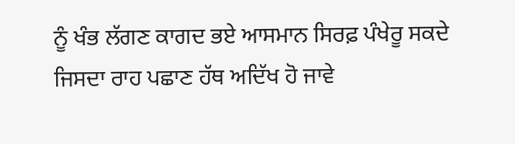ਨੂੰ ਖੰਭ ਲੱਗਣ ਕਾਗਦ ਭਏ ਆਸਮਾਨ ਸਿਰਫ਼ ਪੰਖੇਰੂ ਸਕਦੇ ਜਿਸਦਾ ਰਾਹ ਪਛਾਣ ਹੱਥ ਅਦਿੱਖ ਹੋ ਜਾਵੇ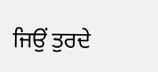ਜਿਉਂ ਤੁਰਦੇ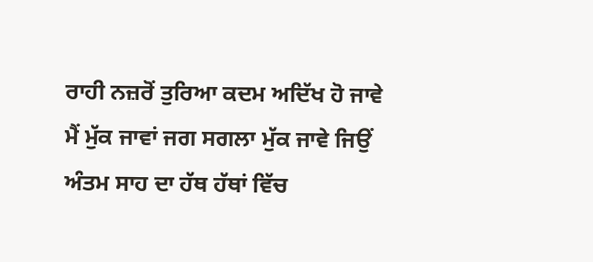ਰਾਹੀ ਨਜ਼ਰੋਂ ਤੁਰਿਆ ਕਦਮ ਅਦਿੱਖ ਹੋ ਜਾਵੇ
ਮੈਂ ਮੁੱਕ ਜਾਵਾਂ ਜਗ ਸਗਲਾ ਮੁੱਕ ਜਾਵੇ ਜਿਉਂ ਅੰਤਮ ਸਾਹ ਦਾ ਹੱਥ ਹੱਥਾਂ ਵਿੱਚ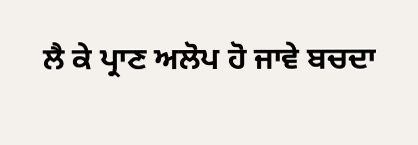ਲੈ ਕੇ ਪ੍ਰਾਣ ਅਲੋਪ ਹੋ ਜਾਵੇ ਬਚਦਾ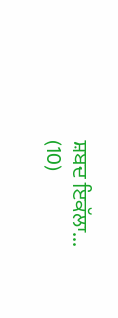ਸ਼ਬਦ ਇਕੱਲਾ...
(10)